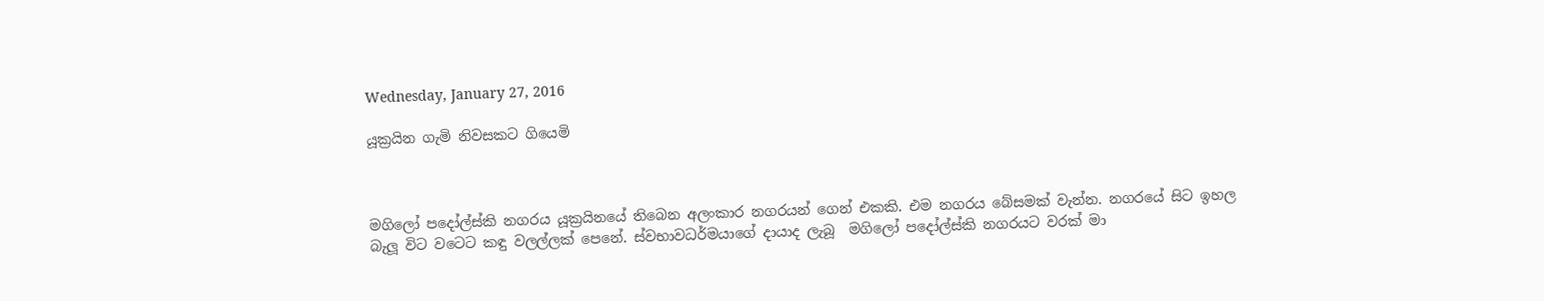Wednesday, January 27, 2016

යූක්‍රයින ගැමි නිවසකට ගියෙමි



මගිලෝ පදෝල්ස්කි නගරය යූක්‍රයිනයේ තිබෙන අලංකාර නගරයන් ගෙන් එකකි. එම නගරය බේසමක් වැන්න. නගරයේ සිට ඉහල බැලූ විට වටෙට කඳු වලල්ලක් පෙනේ. ස්වභාවධර්මයාගේ දායාද ලැබූ  මගිලෝ පදෝල්ස්කි නගරයට වරක් මා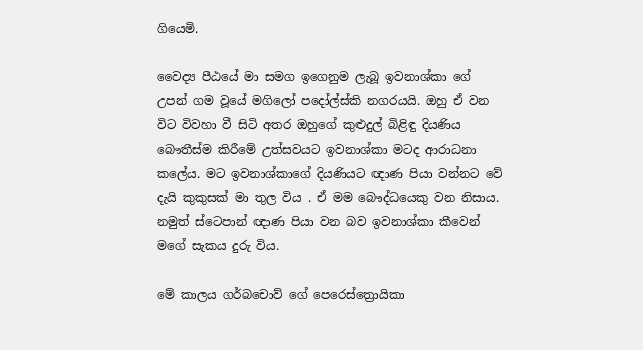ගියෙමි.

වෛද්‍ය පීඨයේ මා සමග ඉගෙනුම ලැබූ ඉවනාශ්කා ගේ උපන් ගම වූයේ මගිලෝ පදෝල්ස්කි නගරයයි. ඔහු ඒ වන විට විවහා වී සිටි අතර ඔහුගේ කුළුදුල් බිළිඳු දියණිය බෞතීස්ම කිරීමේ උත්සවයට ඉවනාශ්කා මටද ආරාධනා කලේය. මට ඉවනාශ්කාගේ දියණියට ඥාණ පියා වන්නට වේ දැයි කුකුසක් මා තුල විය . ඒ මම බෞද්ධයෙකු වන නිසාය. නමුත් ස්ටෙපාන් ඥාණ පියා වන බව ඉවනාශ්කා කීවෙන් මගේ සැකය දුරු විය.

මේ කාලය ගර්බචොව් ගේ පෙරෙස්ත්‍රොයිකා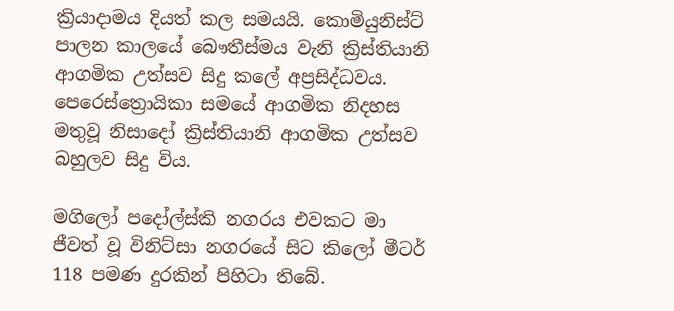ක්‍රියාදාමය දියත් කල සමයයි. කොමියුනිස්ට් පාලන කාලයේ බෞතීස්මය වැනි ක්‍රිස්තියානි ආගමික උත්සව සිදු කලේ අප්‍රසිද්ධවය. පෙරෙස්ත්‍රොයිකා සමයේ ආගමික නිදහස මතුවූ නිසාදෝ ක්‍රිස්තියානි ආගමික උත්සව බහුලව සිදු විය.

මගිලෝ පදෝල්ස්කි නගරය එවකට මා ජීවත් වූ විනිට්සා නගරයේ සිට කිලෝ මීටර් 118 පමණ දුරකින් පිහිටා තිබේ.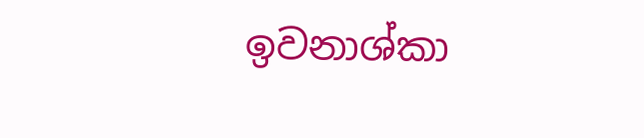ඉවනාශ්කා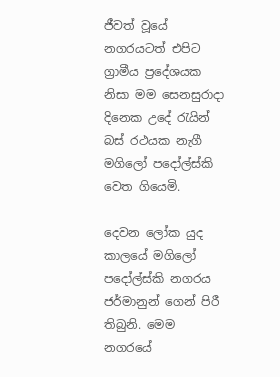ජීවත් වූයේ නගරයටත් එපිට ග්‍රාමීය ප්‍රදේශයක නිසා මම සෙනසුරාදා දිනෙක උදේ රැයින් බස් රථයක නැගී මගිලෝ පදෝල්ස්කි වෙත ගියෙමි.

දෙවන ලෝක යුද කාලයේ මගිලෝ පදෝල්ස්කි නගරය ජර්මානුන් ගෙන් පිරී තිබුනි. මෙම නගරයේ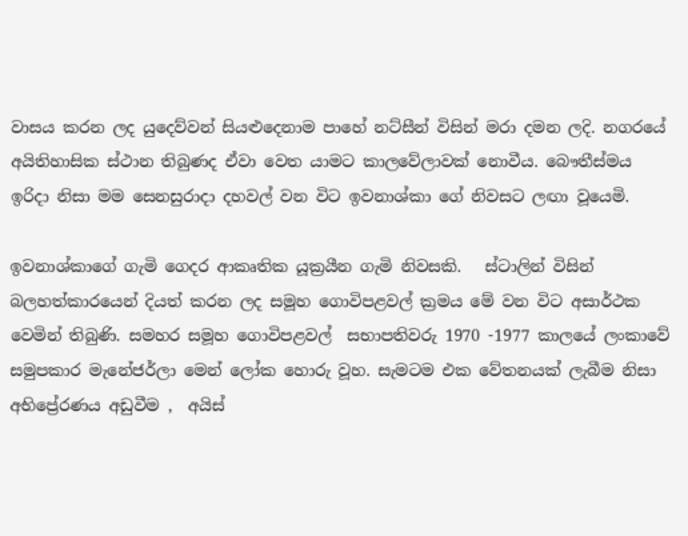වාසය කරන ලද යුදෙව්වන් සියළුදෙනාම පාහේ නට්සීන් විසින් මරා දමන ලදි. නගරයේ අයිතිහාසික ස්ථාන තිබුණද ඒවා වෙත යාමට කාලවේලාවක් නොවීය. බෞතීස්මය  ඉරිදා නිසා මම සෙනසුරාදා දහවල් වන විට ඉවනාශ්කා ගේ නිවසට ලඟා වූයෙමි.

ඉවනාශ්කාගේ ගැමි ගෙදර ආකෘතික යූක්‍රයීන ගැමි නිවසකි.   ස්ටාලින් විසින් බලහත්කාරයෙන් දියත් කරන ලද සමූහ ගොවිපළවල් ක්‍රමය මේ වන විට අසාර්ථක වෙමින් තිබුණි. සමහර සමූහ ගොවිපළවල්  සභාපතිවරු 1970 -1977 කාලයේ ලංකාවේ සමුපකාර මැනේජර්ලා මෙන් ලෝක හොරු වූහ. සැමටම එක වේතනයක් ලැබීම නිසා අභිප්‍රේරණය අඩුවීම ,  අයිස්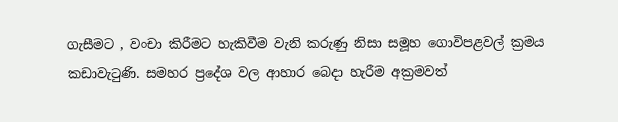ගැසීමට , වංචා කිරීමට හැකිවීම වැනි කරුණු නිසා සමූහ ගොවිපළවල් ක්‍රමය කඩාවැටුණි. සමහර ප්‍රදේශ වල ආහාර බෙදා හැරීම අක්‍රමවත්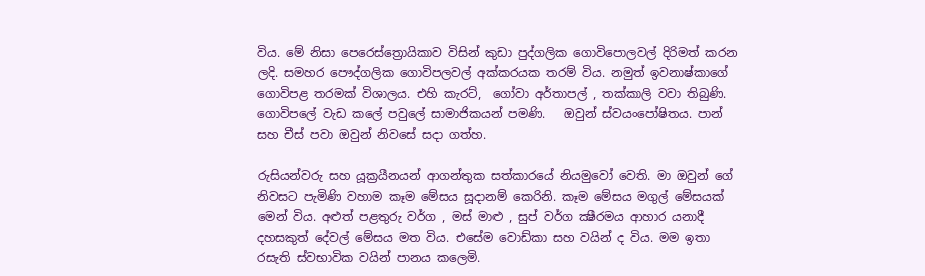විය. මේ නිසා පෙරෙස්ත්‍රොයිකාව විසින් කුඩා පුද්ගලික ගොවිපොලවල් දිරිමත් කරන ලදි. සමහර පෞද්ගලික ගොවිපලවල් අක්කරයක තරම් විය. නමුත් ඉවනාෂ්කාගේ ගොවිපළ තරමක් විශාලය. එහි කැරට්,  ගෝවා අර්තාපල් , තක්කාලි වවා තිබුණි. ගොවිපලේ වැඩ කලේ පවුලේ සාමාජිකයන් පමණි.   ඔවුන් ස්වයංපෝෂිතය. පාන් සහ චීස් පවා ඔවුන් නිවසේ සදා ගත්හ.

රුසියන්වරු සහ යූක්‍රයීනයන් ආගන්තුක සත්කාරයේ නියමුවෝ වෙති. මා ඔවුන් ගේ නිවසට පැමිණි වහාම කෑම මේසය සූදානම් කෙරිනි. කෑම මේසය මගුල් මේසයක් මෙන් විය. අළුත් පළතුරු වර්ග , මස් මාළු , සුප් වර්ග ක්‍ෂීරමය ආහාර යනාදී දහසකුත් දේවල් මේසය මත විය. එසේම වොඩ්කා සහ වයින් ද විය. මම ඉතා රසැති ස්වභාවික වයින් පානය කලෙමි.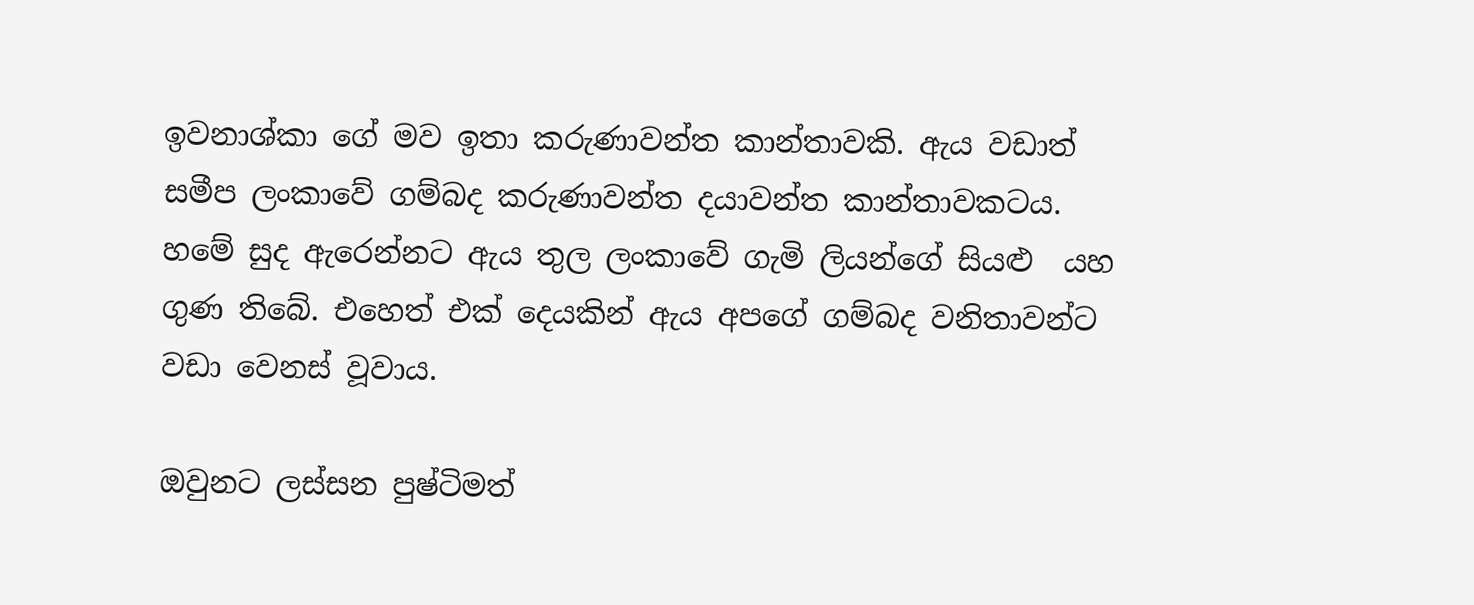ඉවනාශ්කා ගේ මව ඉතා කරුණාවන්ත කාන්තාවකි. ඇය වඩාත් සමීප ලංකාවේ ගම්බද කරුණාවන්ත දයාවන්ත කාන්තාවකටය. හමේ සුද ඇරෙන්නට ඇය තුල ලංකාවේ ගැමි ලියන්ගේ සියළු  යහ ගුණ තිබේ. එහෙත් එක් දෙයකින් ඇය අපගේ ගම්බද වනිතාවන්ට වඩා වෙනස් වූවාය.

ඔවුනට ලස්සන පුෂ්ටිමත්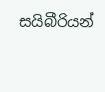සයිබීරියන්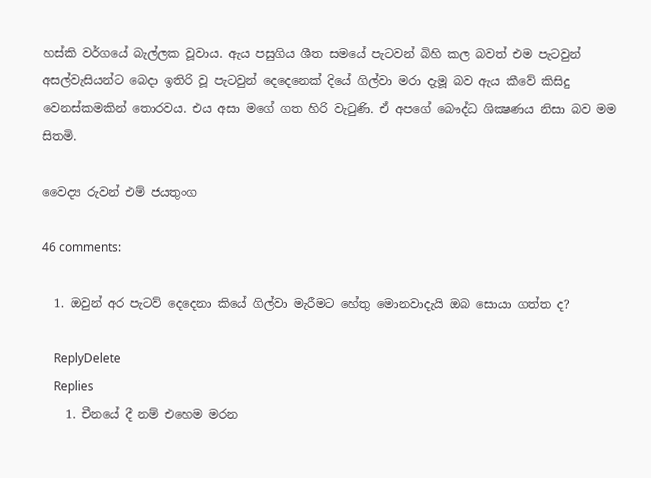හස්කි වර්ගයේ බැල්ලක වූවාය. ඇය පසුගිය ශීත සමයේ පැටවන් බිහි කල බවත් එම පැටවුන් අසල්වැසියන්ට බෙදා ඉතිරි වූ පැටවුන් දෙදෙනෙක් දියේ ගිල්වා මරා දැමූ බව ඇය කීවේ කිසිදු  වෙනස්කමකින් තොරවය. එය අසා මගේ ගත හිරි වැටුණි. ඒ අපගේ බෞද්ධ ශික්‍ෂණය නිසා බව මම සිතමි.

වෛද්‍ය රුවන් එම් ජයතුංග

46 comments:

  1. ඔවුන් අර පැටව් දෙදෙනා කියේ ගිල්වා මැරීමට හේතු මොනවාදැයි ඔබ සොයා ගත්ත ද?

    ReplyDelete
    Replies
    1. චීනයේ දී නම් එහෙම මරන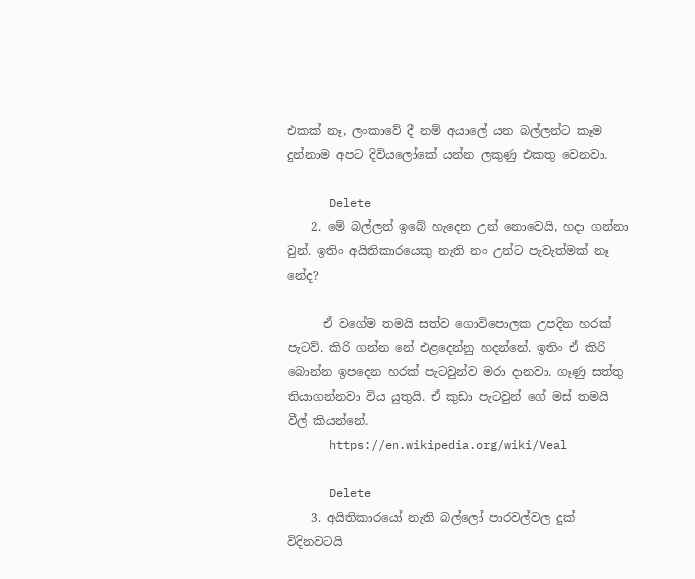එකක් නෑ, ලංකාවේ දී නම් අයාලේ යන බල්ලන්ට කෑම දුන්නාම අපට දිවියලෝකේ යන්න ලකුණු එකතු වෙනවා.

      Delete
    2. මේ බල්ලන් ඉබේ හැදෙන උන් නොවෙයි, හදා ගන්නා වුන්. ඉතිං අයිතිකාරයෙකු නැති නං උන්ට පැවැත්මක් නෑ නේද?

      ඒ වගේම තමයි සත්ව ගොවිපොලක උපදින හරක් පැටව්. කිරි ගන්න නේ එළදෙන්නු හදන්නේ. ඉතිං ඒ කිරි බොන්න ඉපදෙන හරක් පැටවුන්ව මරා දානවා. ගෑණු සත්තු තියාගන්නවා විය යුතුයි. ඒ කුඩා පැටවුන් ගේ මස් තමයි වීල් කියන්නේ.
      https://en.wikipedia.org/wiki/Veal

      Delete
    3. අයිතිකාරයෝ නැති බල්ලෝ පාරවල්වල දුක් විදිනවටයි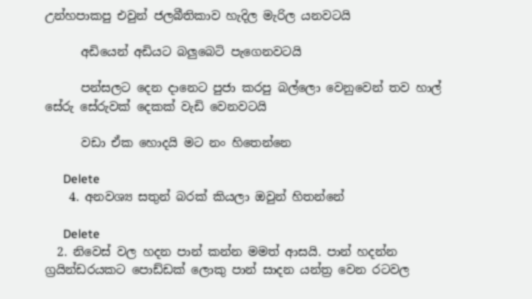උන්හපාකපු එවුන් ජලබීතිකාව හැදිල මැරිල යනවටයි

      අඩියෙන් අඩියට බලුබෙටි පැගෙනවටයි

      පන්සලට දෙන දානෙට පුජා කරපු බල්ලො වෙනුවෙන් තව හාල් සේරු සේරුවක් දෙකක් වැඩි වෙනවටයි

      වඩා ඒක හොදයි මට නං හිතෙන්නෙ

      Delete
    4. අනවශ්‍ය සතුන් බරක් කියලා ඔවුන් හිතන්නේ

      Delete
  2. නිවෙස් වල හදන පාන් කන්න මමත් ආසයි. පාන් හදන්න ග්‍රයින්ඩරයකට පොඩ්ඩක් ලොකු පාන් සාදන යන්ත්‍ර වෙන රටවල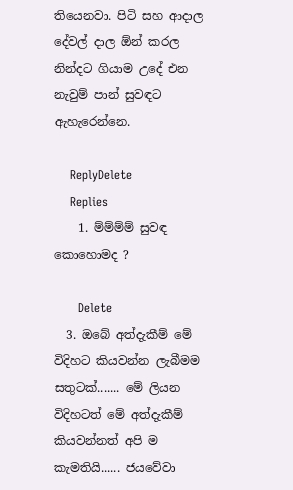තියෙනවා. පිටි සහ ආදාල දේවල් දාල ඕන් කරල නින්දට ගියාම උදේ එන නැවුම් පාන් සුවඳට ඇහැරෙන්නෙ.

    ReplyDelete
    Replies
    1. ම්ම්ම්ම් සුවඳ කොහොමද ?

      Delete
  3. ඔබේ අත්දැකීම් මේ විදිහට කියවන්න ලැබීමම සතුටක්....... මේ ලියන විදිහටත් මේ අත්දැකීම් කියවන්නත් අපි ම කැමතියි...... ජයවේවා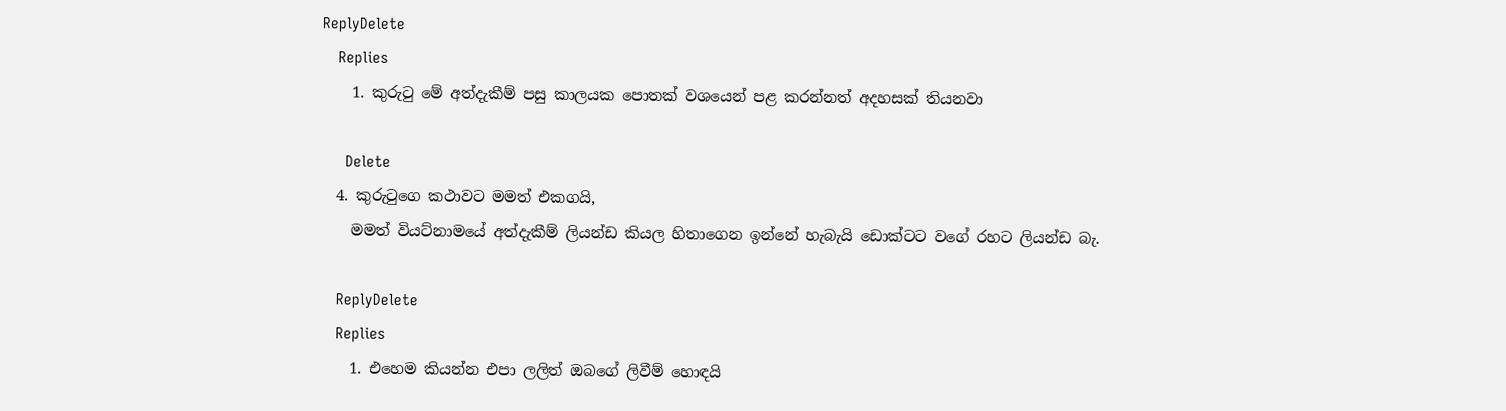ReplyDelete
    Replies
    1. කුරුටු මේ අත්දැකීම් පසු කාලයක පොතක් වශයෙන් පළ කරන්නත් අදහසක් තියනවා

      Delete
  4. කුරුටුගෙ කථාවට මමත් එකගයි,
    මමත් වියට්නාමයේ අත්දැකීම් ලියන්ඩ කියල හිතාගෙන ඉන්නේ හැබැයි ඩොක්ටට වගේ රහට ලියන්ඩ බැ.

    ReplyDelete
    Replies
    1. එහෙම කියන්න එපා ලලිත් ඔබගේ ලිවීම් හොඳයි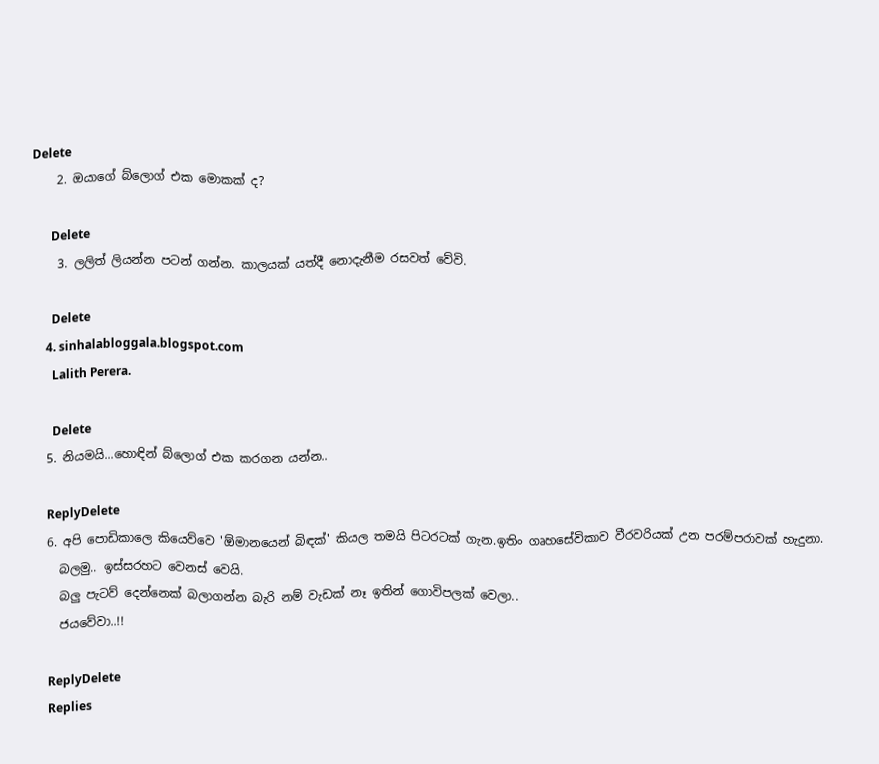Delete
    2. ඔයාගේ බ්ලොග් එක මොකක් ද?

      Delete
    3. ලලිත් ලියන්න පටන් ගන්න. කාලයක් යත්දී නොදැනීම රසවත් වේවි.

      Delete
    4. sinhalabloggala.blogspot.com
      Lalith Perera.

      Delete
  5. නියමයි...හොඳින් බ්ලොග් එක කරගන යන්න..

    ReplyDelete
  6. අපි පොඩිකාලෙ කියෙව්වෙ 'ඕමානයෙන් බිඳක්' කියල තමයි පිටරටක් ගැන.ඉතිං ගෘහසේවිකාව වීරවරියක් උන පරම්පරාවක් හැදුනා.
    බලමු.. ඉස්සරහට වෙනස් වෙයි.
    බලු පැටව් දෙන්නෙක් බලාගන්න බැරි නම් වැඩක් නෑ ඉතින් ගොවිපලක් වෙලා..
    ජයවේවා..!!

    ReplyDelete
    Replies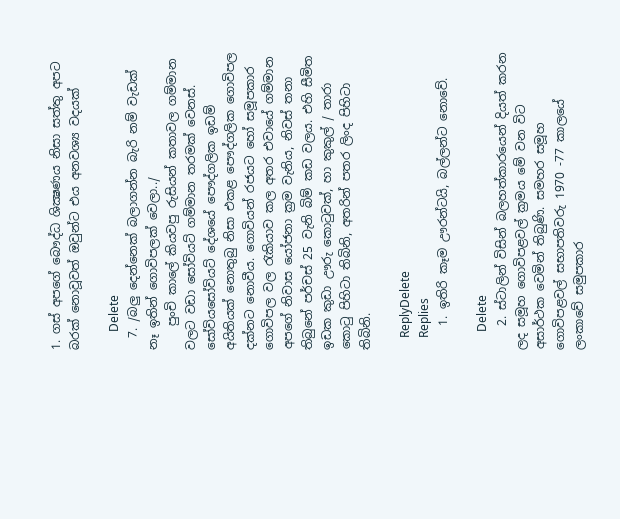1. ගස් අපගේ බෞද්ධ ශික්‍ෂණය නිසා සත්තු අපට බරක් නොවූවත් ඔවුන්ට එය අනවශ්‍ය වදයක්

      Delete
  7. /බලු දෙන්නෙක් බලාගන්න බැරි නම් වැඩක් නෑ ඉතින් ගොවිපලක් වෙලා../
    පුංචි කාලේ කියවපු රුසියන් කතාවල ගම්මාන වලට වඩා සෝවියට් ගම්මාන තරමක් වෙනස්. සෝවියසෝවියට් දේශයේ පෞද්ගලික ඉඩම් අයිතියක් නොතුබු නිසා එකළ පෞද්ගලික ගොවිපල දක්නට නොවීය. ගොවියන් රජයට හෝ සමූපකාර ගොවිපල වල රැකියාව කල අතර එවායේ ගම්මාන අපගේ නිවාස යෝජනා ක්‍ර‍ම වැනිය, නිවස් තනා තිබුනේ පර්චස් 25 වැනි බිම් කඩ වලය. එහි සීමිත ඉඩක කුඩා ඌරු කොටුවක්, හා කුකුල් / තාරා කොටු පිහිටා තිබිනි, අතරින් පතර ලිංද පිහිටා තිබිනි.

    ReplyDelete
    Replies
    1. ඉතිරි කෑම ඌරන්ටයි, බල්ලන්ට නොවේ.

      Delete
    2. ස්ටාලින් විසින් බලහත්කාරයෙන් දියත් කරන ලද සමූහ ගොවිපළවල් ක්‍රමය මේ වන විට අසාර්ථක වෙමින් තිබුණි. සමහර සමූහ ගොවිපළවල් සභාපතිවරු 1970 -77 කාලයේ ලංකාවේ සමුපකාර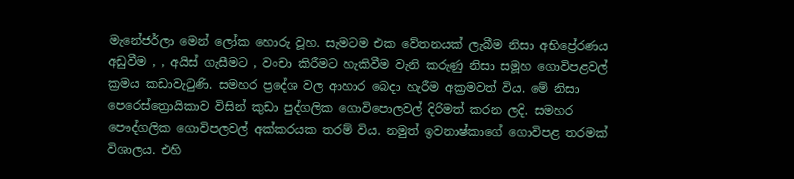මැනේජර්ලා මෙන් ලෝක හොරු වූහ. සැමටම එක වේතනයක් ලැබීම නිසා අභිප්‍රේරණය අඩුවීම , , අයිස් ගැසීමට , වංචා කිරීමට හැකිවීම වැනි කරුණු නිසා සමූහ ගොවිපළවල් ක්‍රමය කඩාවැටුණි. සමහර ප්‍රදේශ වල ආහාර බෙදා හැරීම අක්‍රමවත් විය. මේ නිසා පෙරෙස්ත්‍රොයිකාව විසින් කුඩා පුද්ගලික ගොවිපොලවල් දිරිමත් කරන ලදි. සමහර පෞද්ගලික ගොවිපලවල් අක්කරයක තරම් විය. නමුත් ඉවනාෂ්කාගේ ගොවිපළ තරමක් විශාලය. එහි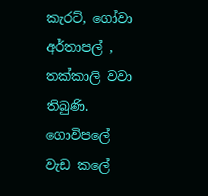කැරට්, ගෝවා අර්තාපල් , තක්කාලි වවා තිබුණි. ගොවිපලේ වැඩ කලේ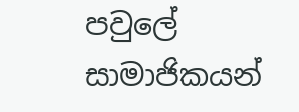පවුලේ සාමාජිකයන්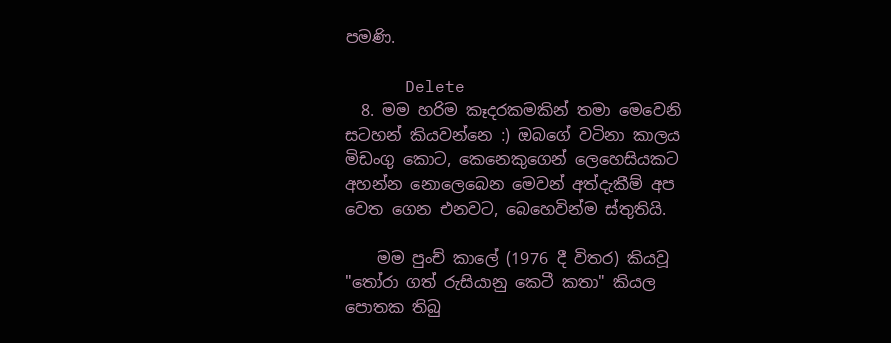පමණි.

      Delete
  8. මම හරිම කෑදරකමකින් තමා මෙවෙනි සටහන් කියවන්නෙ :) ඔබගේ වටිනා කාලය මිඩංගු කොට, කෙනෙකුගෙන් ලෙහෙසියකට අහන්න නොලෙබෙන මෙවන් අත්දැකීම් අප වෙත ගෙන එනවට, බෙහෙවින්ම ස්තුතියි.

    මම පුංච් කාලේ (1976 දී විතර) කියවූ "තෝරා ගත් රුසියානු කෙටී කතා" කියල පොතක තිබු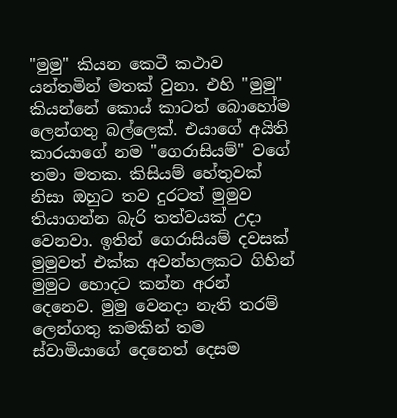"මුමු" කියන කෙටී කථාව යන්තමින් මතක් වුනා. එහි "මුමු" කියන්නේ කොය් කාටත් බොහෝම ලෙන්ගතු බල්ලෙක්. එයාගේ අයිති කාරයාගේ නම "ගෙරාසියම්" වගේ තමා මතක. කිසියම් හේතුවක් නිසා ඔහුට තව දුරටත් මුමුව තියාගන්න බැරි තත්වයක් උදා වෙනවා. ඉතින් ගෙරාසියම් දවසක් මුමුවත් එක්ක අවන්හලකට ගිහින් මුමුට හොදට කන්න අරන් දෙනෙව. මුමු වෙනදා නැති තරම් ලෙන්ගතු කමකින් තම ස්වාමියාගේ දෙනෙත් දෙසම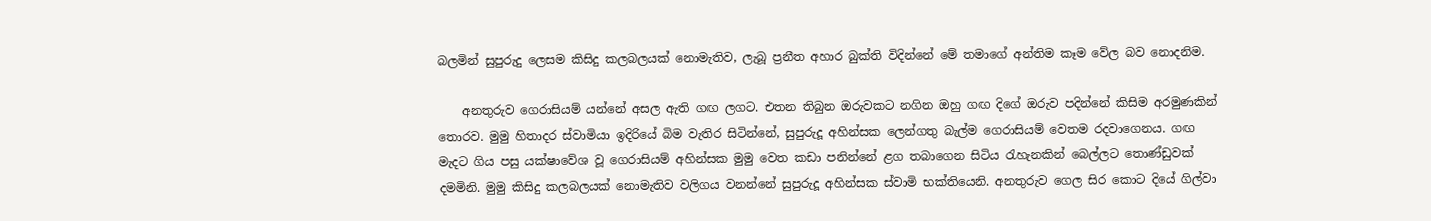බලමින් සුපුරුදු ලෙසම කිසිදු කලබලයක් නොමැතිව, ලැබූ ප්‍රනීත අහාර බුක්ති විදින්නේ මේ තමාගේ අන්තිම කෑම වේල බව නොදනිම.

    අනතුරුව ගෙරාසියම් යන්නේ අසල ඇති ගඟ ලගට. එතන තිබුන ඔරුවකට නගින ඔහු ගඟ දිගේ ඔරුව පදින්නේ කිසිම අරමුණකින් තොරව. මුමු හිතාදර ස්වාමියා ඉදිරියේ බිම වැතිර සිටින්නේ, සුපුරුදූ අහින්සක ලෙන්ගතු බැල්ම ගෙරාසියම් වෙතම රදවාගෙනය. ගඟ මැදට ගිය පසු යක්ෂාවේශ වූ ගෙරාසියම් අහින්සක මුමු වෙත කඩා පනින්නේ ළග තබාගෙන සිටිය රැහැනකින් බෙල්ලට තොණ්ඩුවක් දමමිනි. මුමු කිසිදු කලබලයක් නොමැතිව වලිගය වනන්නේ සුපුරුදූ අහින්සක ස්වාමි භක්තියෙනි. අනතුරුව ගෙල සිර කොට දියේ ගිල්වා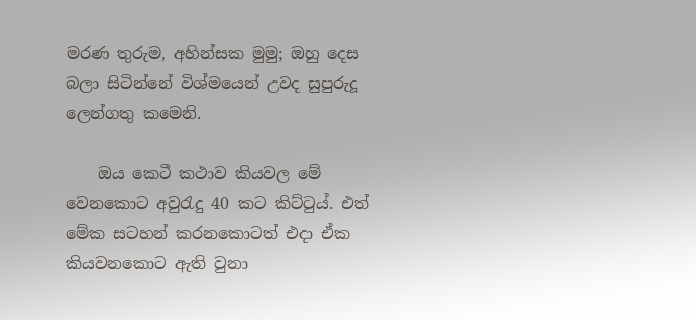මරණ තුරුම, අහින්සක මුමු; ඔහු දෙස බලා සිටින්නේ විශ්මයෙන් උවද සුපුරුදූ ලෙන්ගතු කමෙනි.

    ඔය කෙටී කථාව කියවල මේ වෙනකොට අවුරැදු 40 කට කිට්ටුය්. එත් මේක සටහන් කරනකොටත් එදා ඒක කියවනකොට ඇති වුනා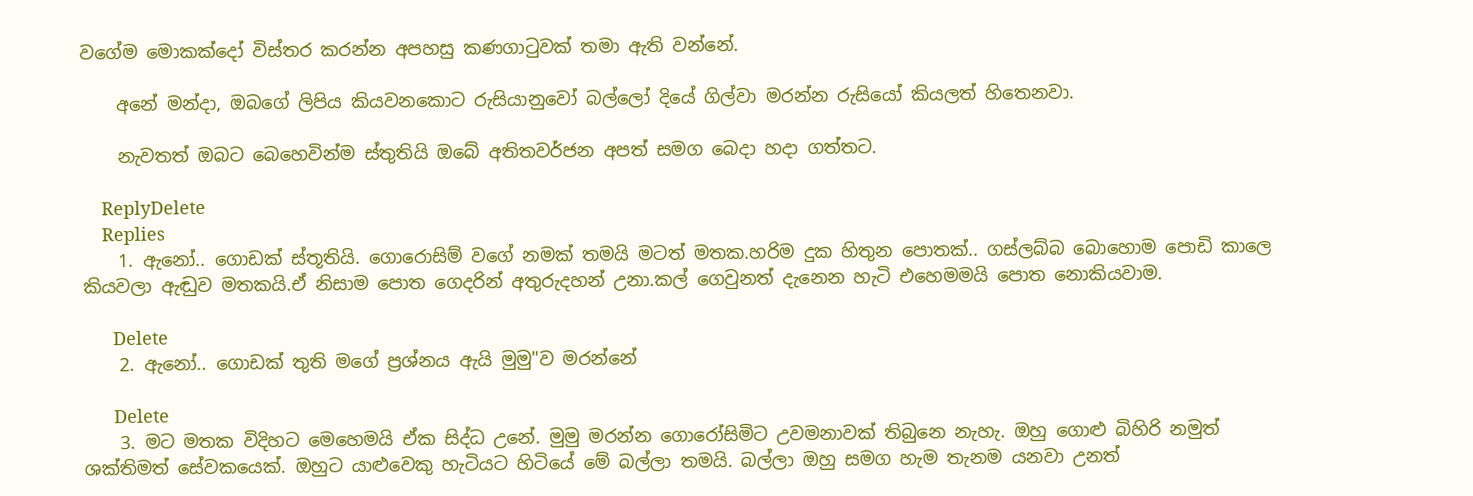වගේම මොකක්දෝ විස්තර කරන්න අපහසු කණගාටුවක් තමා ඇති වන්නේ.

    අනේ මන්දා, ඔබගේ ලිපිය කියවනකොට රුසියානුවෝ බල්ලෝ දියේ ගිල්වා මරන්න රුසියෝ කියලත් හිතෙනවා.

    නැවතත් ඔබට බෙහෙවින්ම ස්තුතියි ඔබේ අතිතවර්ජන අපත් සමග බෙදා හදා ගත්තට.

    ReplyDelete
    Replies
    1. ඇනෝ.. ගොඩක් ස්තූතියි. ගොරොසිම් වගේ නමක් තමයි මටත් මතක.හරිම දුක හිතුන පොතක්.. ගස්ලබ්බ බොහොම පොඩි කාලෙ කියවලා ඇඬුව මතකයි.ඒ නිසාම පොත ගෙදරින් අතුරුදහන් උනා.කල් ගෙවුනත් දැනෙන හැටි එහෙමමයි පොත නොකියවාම.

      Delete
    2. ඇනෝ.. ගොඩක් තුති මගේ ප්‍රශ්නය ඇයි මුමු"ව මරන්නේ

      Delete
    3. මට මතක විදිහට මෙහෙමයි ඒක සිද්ධ උනේ. මුමු මරන්න ගොරෝසිමිට උවමනාවක් තිබුනෙ නැහැ. ඔහු ගොළු බිහිරි නමුත් ශක්තිමත් සේවකයෙක්. ඔහුට යාළුවෙකු හැටියට හිටියේ මේ බල්ලා තමයි. බල්ලා ඔහු සමග හැම තැනම යනවා උනත්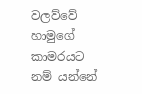වලව්වේ හාමුගේ කාමරයට නම් යන්නේ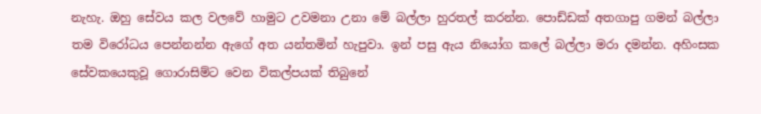නැහැ. ඔහු සේවය කල වලවේ හාමුට උවමනා උනා මේ බල්ලා හුරතල් කරන්න. පොඩ්ඩක් අතගාපු ගමන් බල්ලා තම විරෝධය පෙන්නන්න ඇගේ අත යන්තමින් හැපුවා. ඉන් පසු ඇය නියෝග කලේ බල්ලා මරා දමන්න. අහිංසක සේවකයෙකුවූ ගොරාසිම්ට වෙන විකල්පයක් තිබුනේ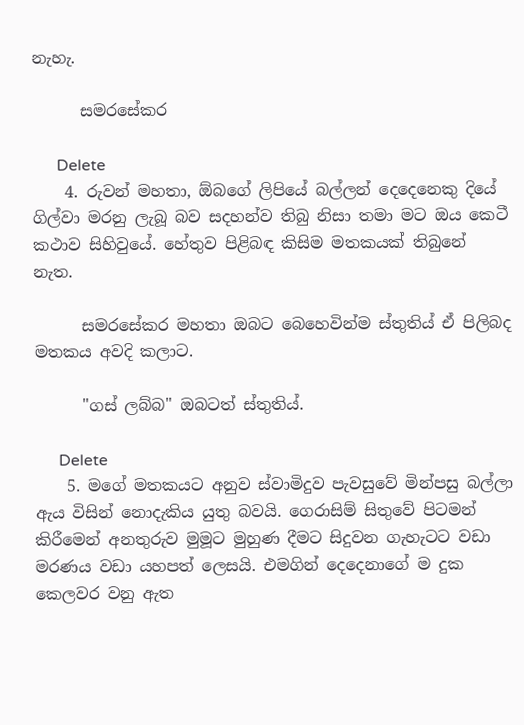නැහැ.

      සමරසේකර

      Delete
    4. රුවන් මහතා, ඕබගේ ලිපියේ බල්ලන් දෙදෙනෙකු දියේ ගිල්වා මරනු ලැබූ බව සදහන්ව තිබු නිසා තමා මට ඔය කෙටී කථාව සිහිවුයේ. හේතුව පිළිබඳ කිසිම මතකයක් තිබුනේ නැත.

      සමරසේකර මහතා ඔබට බෙහෙවින්ම ස්තුතිය් ඒ පිලිබද මතකය අවදි කලාට.

      "ගස් ලබ්බ" ඔබටත් ස්තුතිය්.

      Delete
    5. මගේ මතකයට අනුව ස්වාමිදුව පැවසුවේ මින්පසු බල්ලා ඇය විසින් නොදැකිය යුතු බවයි. ගෙරාසිම් සිතුවේ පිටමන් කිරීමෙන් අනතුරුව මුමූට මුහුණ දීමට සිදුවන ගැහැටට වඩා මරණය වඩා යහපත් ලෙසයි. එමගින් දෙදෙනාගේ ම දුක කෙලවර වනු ඇත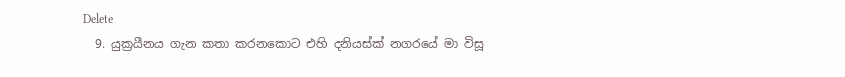Delete
  9. යුක්‍රයීනය ගැන කතා කරනකොට එහි දනියස්ක් නගරයේ මා විසූ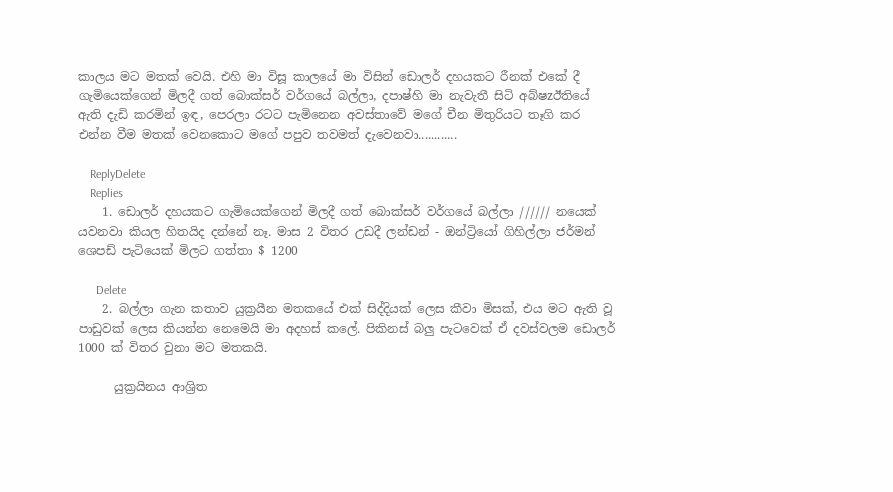කාලය මට මතක් වෙයි. එහි මා විසූ කාලයේ මා විසින් ඩොලර් දහයකට රීනක් එකේ දී ගැමියෙක්ගෙන් මිලදී ගත් බොක්සර් වර්ගයේ බල්ලා, දපාෂ්හි මා නැවැතී සිටි අබ්‍ෂzඊතියේ ඇති දැඩි කරමින් ඉඳ, පෙරලා රටට පැමිනෙන අවස්තාවේ මගේ චීන මිතුරියට තෑගි කර එන්න වීම මතක් වෙනකොට මගේ පපුව තවමත් දැවෙනවා............

    ReplyDelete
    Replies
    1. ඩොලර් දහයකට ගැමියෙක්ගෙන් මිලදී ගත් බොක්සර් වර්ගයේ බල්ලා ////// නයෙක් යවනවා කියල හිතයිද දන්නේ නෑ. මාස 2 විතර උඩදී ලන්ඩන් - ඔන්ට්‍රියෝ ගිහිල්ලා ජර්මන් ශෙපඩ් පැටියෙක් මිලට ගත්තා $ 1200

      Delete
    2. බල්ලා ගැන කතාව යුක්‍රයීන මතකයේ එක් සිද්දියක් ලෙස කීවා මිසක්, එය මට ඇති වූ පාඩුවක් ලෙස කියන්න නෙමෙයි මා අදහස් කලේ. පිකිනස් බලු පැටවෙක් ඒ දවස්වලම ඩොලර් 1000 ක් විතර වුනා මට මතකයි.

      යුක්‍රයිනය ආශ්‍රිත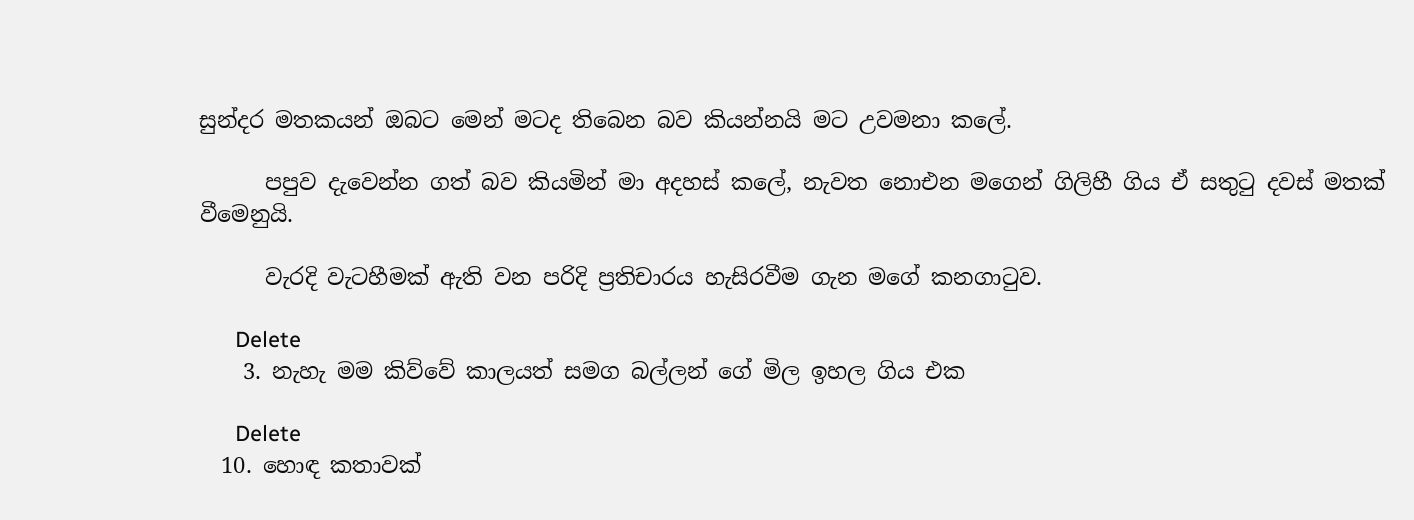සුන්දර මතකයන් ඔබට මෙන් මටද තිබෙන බව කියන්නයි මට උවමනා කලේ.

      පපුව දැවෙන්න ගත් බව කියමින් මා අදහස් කලේ, නැවත නොඑන මගෙන් ගිලිහී ගිය ඒ සතුටු දවස් මතක් වීමෙනුයි.

      වැරදි වැටහීමක් ඇති වන පරිදි ප්‍රතිචාරය හැසිරවීම ගැන මගේ කනගාටුව.

      Delete
    3. නැහැ මම කිව්වේ කාලයත් සමග බල්ලන් ගේ මිල ඉහල ගිය එක

      Delete
  10. හොඳ කතාවක්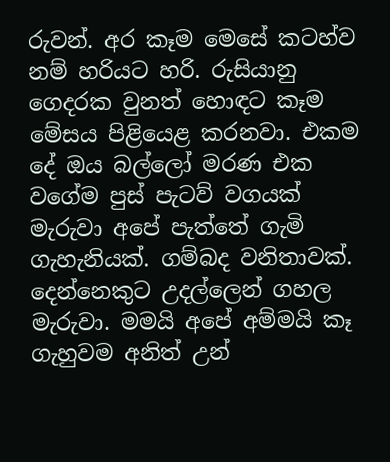රුවන්. අර කෑම මෙසේ කටහ්ව නම් හරියට හරි. රුසියානු ගෙදරක වුනත් හොඳට කෑම මේසය පිළියෙළ කරනවා. එකම දේ ඔය බල්ලෝ මරණ එක වගේම පුස් පැටව් වගයක් මැරුවා අපේ පැත්තේ ගැමි ගැහැනියක්. ගම්බද වනිතාවක්. දෙන්නෙකුට උදල්ලෙන් ගහල මැරුවා. මමයි අපේ අම්මයි කෑ ගැහුවම අනිත් උන්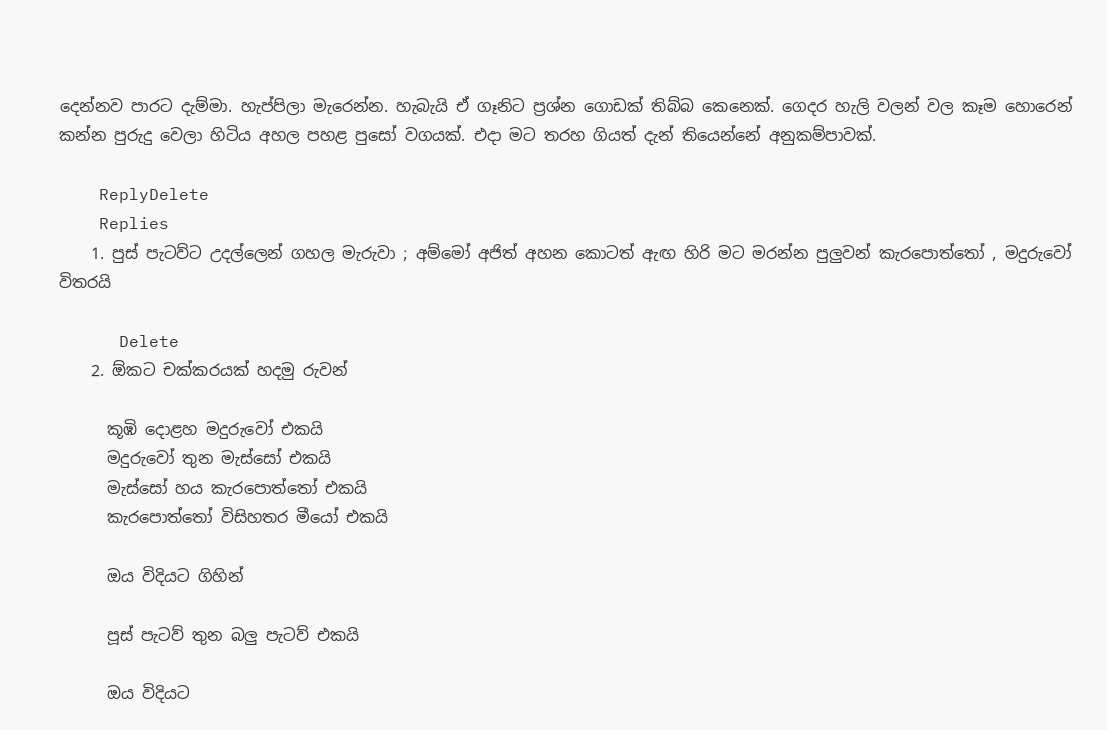දෙන්නව පාරට දැම්මා. හැප්පිලා මැරෙන්න. හැබැයි ඒ ගෑනිට ප්‍රශ්න ගොඩක් තිබ්බ කෙනෙක්. ගෙදර හැලි වලන් වල කෑම හොරෙන් කන්න පුරුදු වෙලා හිටිය අහල පහළ පුසෝ වගයක්. එදා මට තරහ ගියත් දැන් තියෙන්නේ අනුකම්පාවක්.

    ReplyDelete
    Replies
    1. පුස් පැටව්ට උදල්ලෙන් ගහල මැරුවා ; අම්මෝ අජිත් අහන කොටත් ඇඟ හිරි මට මරන්න පුලුවන් කැරපොත්තෝ , මදුරුවෝ විතරයි

      Delete
    2. ඕකට චක්කරයක් හදමු රුවන්

      කූඹි දොළහ මදුරුවෝ එකයි
      මදුරුවෝ තුන මැස්සෝ එකයි
      මැස්සෝ හය කැරපොත්තෝ එකයි
      කැරපොත්තෝ විසිහතර මීයෝ එකයි

      ඔය විදියට ගිහින්

      පූස් පැටව් තුන බලු පැටව් එකයි

      ඔය විදියට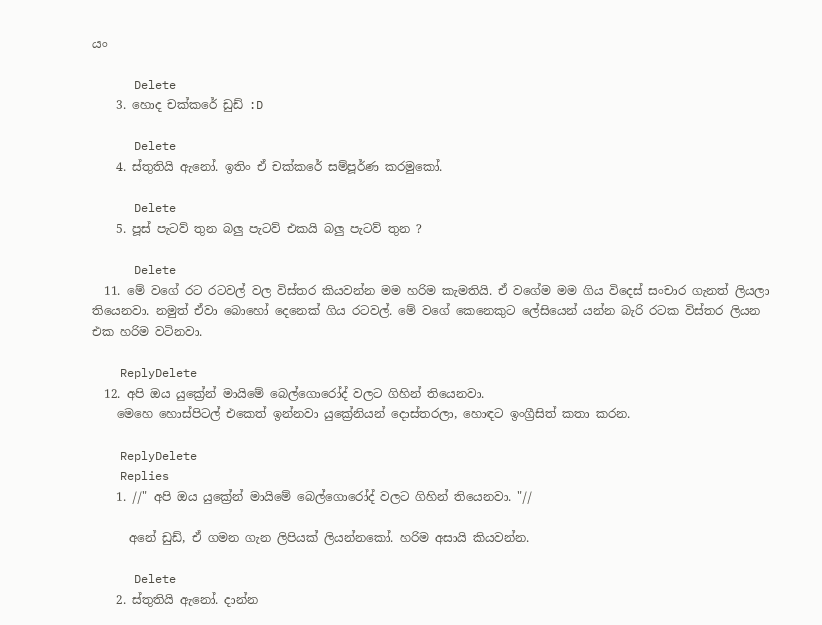යං

      Delete
    3. හොද චක්කරේ ඩුඩ් :D

      Delete
    4. ස්තුතියි ඇනෝ. ඉතිං ඒ චක්කරේ සම්පූර්ණ කරමුකෝ.

      Delete
    5. පූස් පැටව් තුන බලු පැටව් එකයි බලු පැටව් තුන ?

      Delete
  11. මේ වගේ රට රටවල් වල විස්තර කියවන්න මම හරිම කැමතියි. ඒ වගේම මම ගිය විදෙස් සංචාර ගැනත් ලියලා තියෙනවා. නමුත් ඒවා බොහෝ දෙනෙක් ගිය රටවල්. මේ වගේ කෙනෙකුට ලේසියෙන් යන්න බැරි රටක විස්තර ලියන එක හරිම වටිනවා.

    ReplyDelete
  12. අපි ඔය යුක්‍රේන් මායිමේ බෙල්ගොරෝද් වලට ගිහින් තියෙනවා.
    මෙහෙ හොස්පිටල් එකෙත් ඉන්නවා යුක්‍රේනියන් දොස්තරලා, හොඳට ඉංග්‍රීසිත් කතා කරන.

    ReplyDelete
    Replies
    1. //" අපි ඔය යුක්‍රේන් මායිමේ බෙල්ගොරෝද් වලට ගිහින් තියෙනවා. "//

      අනේ ඩුඩ්, ඒ ගමන ගැන ලිපියක් ලියන්නකෝ. හරිම අසායි කියවන්න.

      Delete
    2. ස්තුතියි ඇනෝ. දාන්න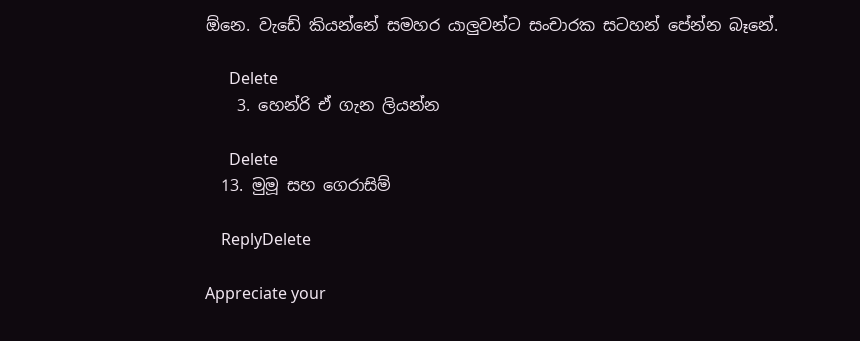ඕනෙ. වැඩේ කියන්නේ සමහර යාලුවන්ට සංචාරක සටහන් පේන්න බෑනේ.

      Delete
    3. හෙන්රි ඒ ගැන ලියන්න

      Delete
  13. මුමූ සහ ගෙරාසිම්

    ReplyDelete

Appreciate your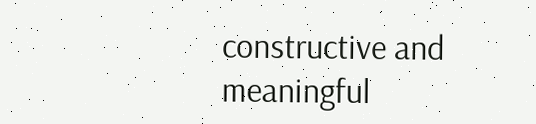constructive and meaningful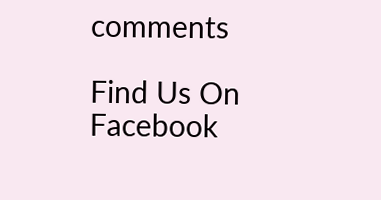comments

Find Us On Facebook